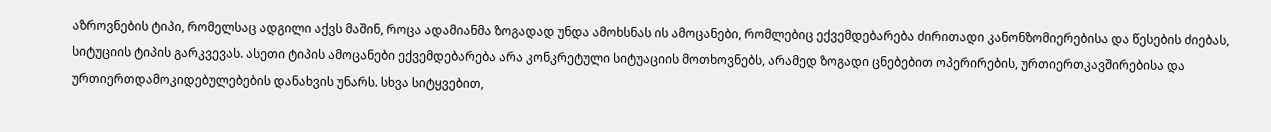აზროვნების ტიპი, რომელსაც ადგილი აქვს მაშინ, როცა ადამიანმა ზოგადად უნდა ამოხსნას ის ამოცანები, რომლებიც ექვემდებარება ძირითადი კანონზომიერებისა და წესების ძიებას, სიტუციის ტიპის გარკვევას. ასეთი ტიპის ამოცანები ექვემდებარება არა კონკრეტული სიტუაციის მოთხოვნებს, არამედ ზოგადი ცნებებით ოპერირების, ურთიერთკავშირებისა და ურთიერთდამოკიდებულებების დანახვის უნარს. სხვა სიტყვებით,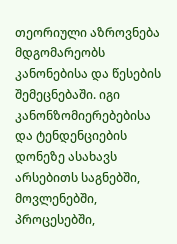თეორიული აზროვნება მდგომარეობს კანონებისა და წესების შემეცნებაში. იგი კანონზომიერებებისა და ტენდენციების დონეზე ასახავს არსებითს საგნებში, მოვლენებში, პროცესებში,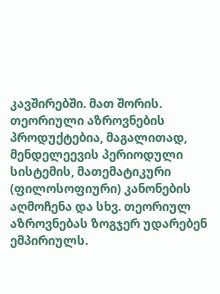კავშირებში. მათ შორის. თეორიული აზროვნების პროდუქტებია, მაგალითად, მენდელეევის პერიოდული სისტემის, მათემატიკური (ფილოსოფიური) კანონების აღმოჩენა და სხვ. თეორიულ აზროვნებას ზოგჯერ უდარებენ ემპირიულს.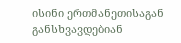ისინი ერთმანეთისაგან განსხვავდებიან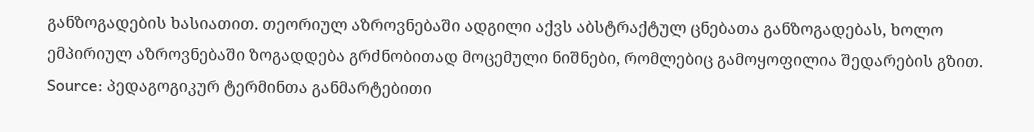განზოგადების ხასიათით. თეორიულ აზროვნებაში ადგილი აქვს აბსტრაქტულ ცნებათა განზოგადებას, ხოლო ემპირიულ აზროვნებაში ზოგადდება გრძნობითად მოცემული ნიშნები, რომლებიც გამოყოფილია შედარების გზით.
Source: პედაგოგიკურ ტერმინთა განმარტებითი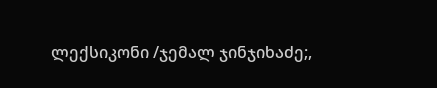ლექსიკონი /ჯემალ ჯინჯიხაძე;,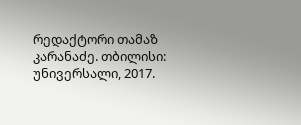რედაქტორი თამაზ კარანაძე. თბილისი: უნივერსალი, 2017.